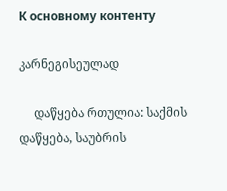К основному контенту

კარნეგისეულად

     დაწყება რთულია: საქმის დაწყება, საუბრის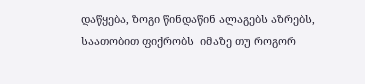დაწყება, ზოგი წინდაწინ ალაგებს აზრებს, საათობით ფიქრობს  იმაზე თუ როგორ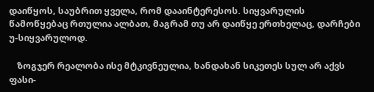დაიწყოს, საუბრით ყველა, რომ დააინტერესოს. სიყვარულის წამოწყებაც რთულია ალბათ, მაგრამ თუ არ დაიწყე ერთხელაც, დარჩები  უ-სიყვარულოდ.

    ზოგჯერ რეალობა ისე მტკივნეულია, ხანდახან სიკეთეს სულ არ აქვს ფასი-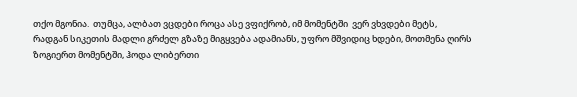თქო მგონია.  თუმცა, ალბათ ვცდები როცა ასე ვფიქრობ, იმ მომენტში  ვერ ვხვდები მეტს,  რადგან სიკეთის მადლი გრძელ გზაზე მიგყვება ადამიანს, უფრო მშვიდიც ხდები, მოთმენა ღირს ზოგიერთ მომენტში, ჰოდა ლიბერთი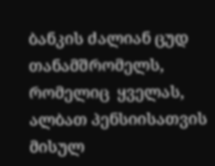ბანკის ძალიან ცუდ თანამშრომელს, რომელიც  ყველას, ალბათ პენსიისათვის მისულ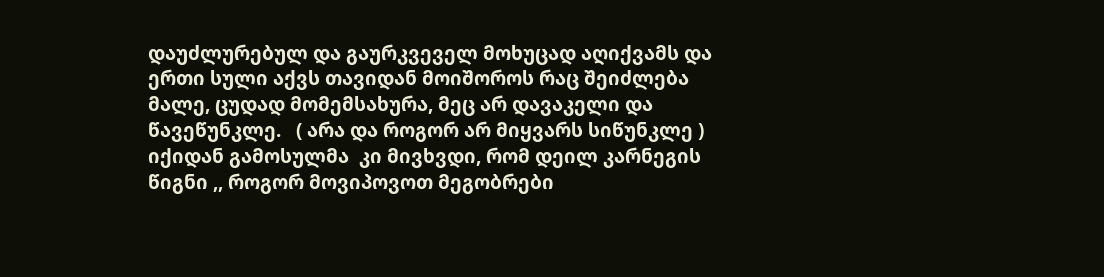დაუძლურებულ და გაურკვეველ მოხუცად აღიქვამს და ერთი სული აქვს თავიდან მოიშოროს რაც შეიძლება მალე, ცუდად მომემსახურა, მეც არ დავაკელი და  წავეწუნკლე.   ( არა და როგორ არ მიყვარს სიწუნკლე ) იქიდან გამოსულმა  კი მივხვდი, რომ დეილ კარნეგის წიგნი ,, როგორ მოვიპოვოთ მეგობრები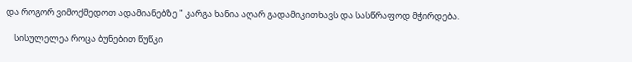და როგორ ვიმოქმედოთ ადამიანებზე " კარგა ხანია აღარ გადამიკითხავს და სასწრაფოდ მჭირდება.

    სისულელეა როცა ბუნებით წუწკი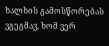ხალხის გამოსწორებას ვგეგმავ, ხომ ვერ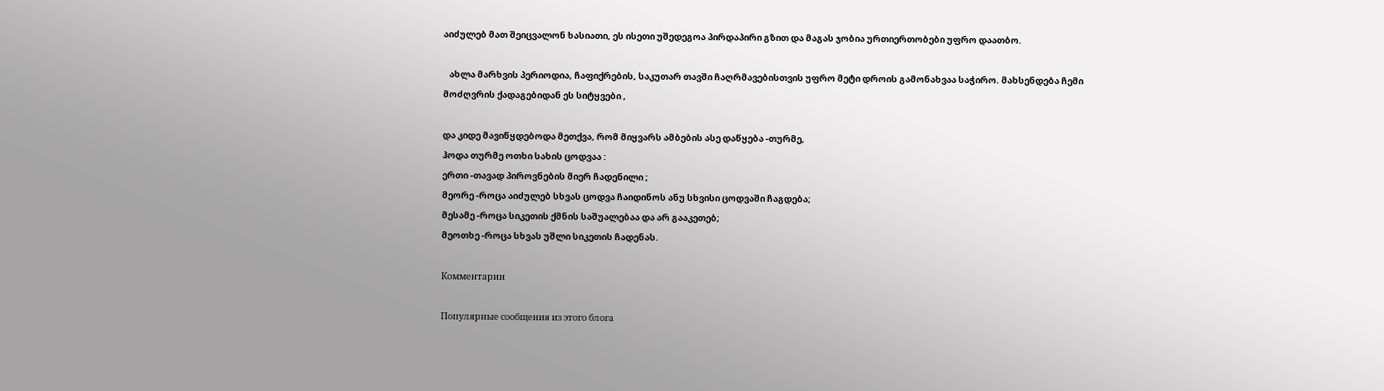აიძულებ მათ შეიცვალონ ხასიათი, ეს ისეთი უშედეგოა პირდაპირი გზით და მაგას ჯობია ურთიერთობები უფრო დაათბო.

   ახლა მარხვის პერიოდია, ჩაფიქრების, საკუთარ თავში ჩაღრმავებისთვის უფრო მეტი დროის გამონახვაა საჭირო. მახსენდება ჩემი მოძღვრის ქადაგებიდან ეს სიტყვები ,

და კიდე მავიწყდებოდა მეთქვა, რომ მიყვარს ამბების ასე დაწყება -თურმე,
ჰოდა თურმე ოთხი სახის ცოდვაა :
ერთი -თავად პიროვნების მიერ ჩადენილი ;
მეორე -როცა აიძულებ სხვას ცოდვა ჩაიდინოს ანუ სხვისი ცოდვაში ჩაგდება;
მესამე -როცა სიკეთის ქმნის საშუალებაა და არ გააკეთებ;
მეოთხე -როცა სხვას უშლი სიკეთის ჩადენას.

Комментарии

Популярные сообщения из этого блога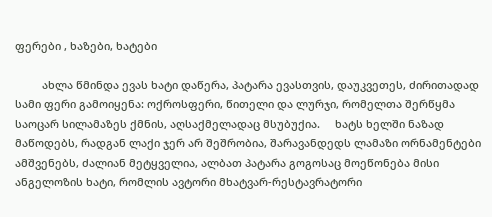ფერები , ხაზები, ხატები

         ახლა წმინდა ევას ხატი დაწერა, პატარა ევასთვის, დაუკვეთეს, ძირითადად სამი ფერი გამოიყენა: ოქროსფერი, წითელი და ლურჯი, რომელთა შერწყმა საოცარ სილამაზეს ქმნის, აღსაქმელადაც მსუბუქია.     ხატს ხელში ნაზად მაწოდებს, რადგან ლაქი ჯერ არ შეშრობია, შარავანდედს ლამაზი ორნამენტები ამშვენებს, ძალიან მეტყველია, ალბათ პატარა გოგოსაც მოეწონება მისი ანგელოზის ხატი, რომლის ავტორი მხატვარ-რესტავრატორი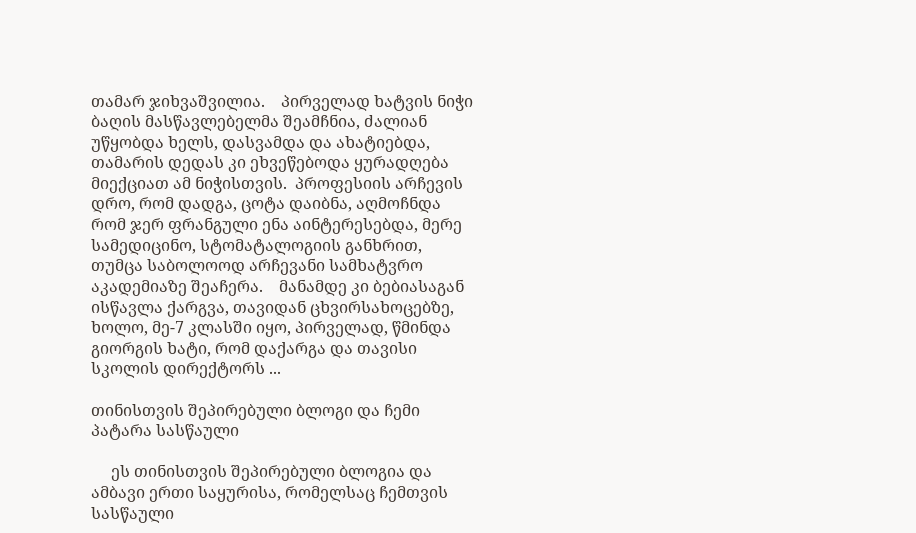თამარ ჯიხვაშვილია.    პირველად ხატვის ნიჭი ბაღის მასწავლებელმა შეამჩნია, ძალიან უწყობდა ხელს, დასვამდა და ახატიებდა, თამარის დედას კი ეხვეწებოდა ყურადღება მიექციათ ამ ნიჭისთვის.  პროფესიის არჩევის დრო, რომ დადგა, ცოტა დაიბნა, აღმოჩნდა რომ ჯერ ფრანგული ენა აინტერესებდა, მერე სამედიცინო, სტომატალოგიის განხრით, თუმცა საბოლოოდ არჩევანი სამხატვრო აკადემიაზე შეაჩერა.    მანამდე კი ბებიასაგან ისწავლა ქარგვა, თავიდან ცხვირსახოცებზე, ხოლო, მე-7 კლასში იყო, პირველად, წმინდა გიორგის ხატი, რომ დაქარგა და თავისი სკოლის დირექტორს ...

თინისთვის შეპირებული ბლოგი და ჩემი პატარა სასწაული

     ეს თინისთვის შეპირებული ბლოგია და ამბავი ერთი საყურისა, რომელსაც ჩემთვის  სასწაული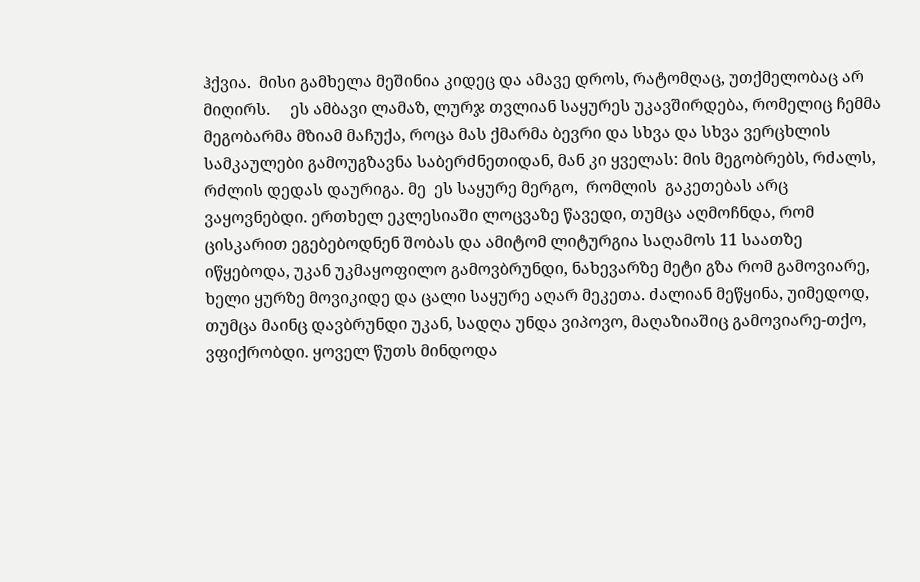ჰქვია.  მისი გამხელა მეშინია კიდეც და ამავე დროს, რატომღაც, უთქმელობაც არ მიღირს.     ეს ამბავი ლამაზ, ლურჯ თვლიან საყურეს უკავშირდება, რომელიც ჩემმა მეგობარმა მზიამ მაჩუქა, როცა მას ქმარმა ბევრი და სხვა და სხვა ვერცხლის სამკაულები გამოუგზავნა საბერძნეთიდან, მან კი ყველას: მის მეგობრებს, რძალს, რძლის დედას დაურიგა. მე  ეს საყურე მერგო,  რომლის  გაკეთებას არც ვაყოვნებდი. ერთხელ ეკლესიაში ლოცვაზე წავედი, თუმცა აღმოჩნდა, რომ ცისკარით ეგებებოდნენ შობას და ამიტომ ლიტურგია საღამოს 11 საათზე იწყებოდა, უკან უკმაყოფილო გამოვბრუნდი, ნახევარზე მეტი გზა რომ გამოვიარე, ხელი ყურზე მოვიკიდე და ცალი საყურე აღარ მეკეთა. ძალიან მეწყინა, უიმედოდ, თუმცა მაინც დავბრუნდი უკან, სადღა უნდა ვიპოვო, მაღაზიაშიც გამოვიარე-თქო, ვფიქრობდი. ყოველ წუთს მინდოდა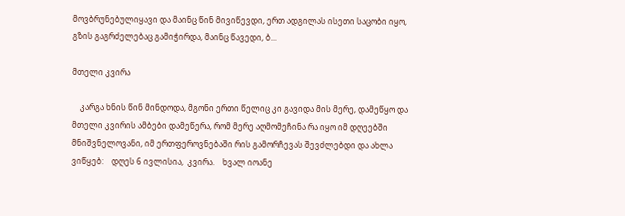მოვბრუნებულიყავი და მაინც წინ მივიწევდი, ერთ ადგილას ისეთი საცობი იყო, გზის გაგრძელებაც გამიჭირდა, მაინც წავედი, ბ...

მთელი კვირა

    კარგა ხნის წინ მინდოდა, მგონი ერთი წელიც კი გავიდა მის მერე, დამეწყო და  მთელი კვირის ამბები დამეწერა, რომ მერე აღმომეჩინა რა იყო იმ დღეებში მნიშვნელოვანი, იმ ერთფეროვნებაში რის გამორჩევას შევძლებდი და ახლა ვიწყებ:    დღეს 6 ივლისია,  კვირა.    ხვალ იოანე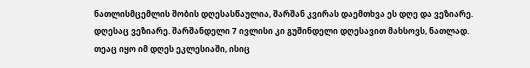ნათლისმცემლის შობის დღესასწაულია, შარშან კვირას დაემთხვა ეს დღე და ვეზიარე. დღესაც ვეზიარე. შარშანდელი 7 ივლისი კი გუშინდელი დღესავით მახსოვს, ნათლად. თეაც იყო იმ დღეს ეკლესიაში, ისიც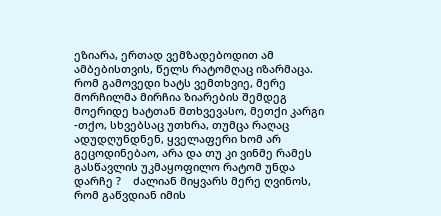ეზიარა, ერთად ვემზადებოდით ამ ამბებისთვის, წელს რატომღაც იზარმაცა.     რომ გამოვედი ხატს ვემთხვიე, მერე მორჩილმა მირჩია ზიარების შემდეგ მოერიდე ხატთან მთხვევასო, მეთქი კარგი -თქო, სხვებსაც უთხრა, თუმცა რაღაც ადუდღუნდნენ, ყველაფერი ხომ არ გეცოდინებაო, არა და თუ კი ვინმე რამეს გასწავლის უკმაყოფილო რატომ უნდა დარჩე ?    ძალიან მიყვარს მერე ღვინოს, რომ გაწვდიან იმის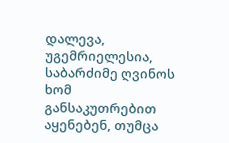დალევა, უგემრიელესია, საბარძიმე ღვინოს ხომ განსაკუთრებით აყენებენ, თუმცა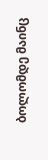ბოლომდე მაინც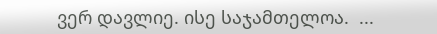ვერ დავლიე. ისე საჯამთელოა.  ...